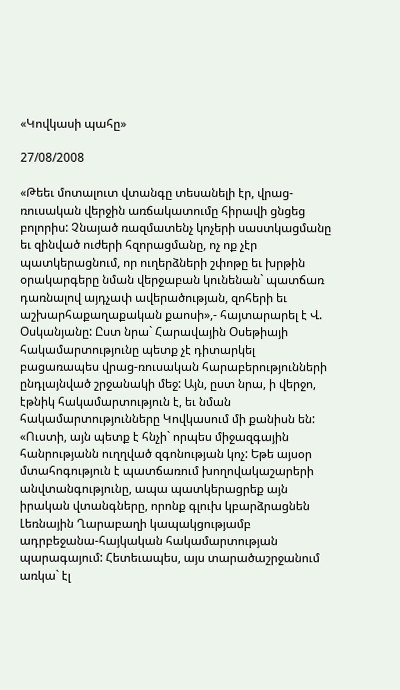«Կովկասի պահը»

27/08/2008

«Թեեւ մոտալուտ վտանգը տեսանելի էր, վրաց-ռուսական վերջին առճակատումը հիրավի ցնցեց բոլորիս: Չնայած ռազմատենչ կոչերի սաստկացմանը եւ զինված ուժերի հզորացմանը, ոչ ոք չէր պատկերացնում, որ ուղերձների շփոթը եւ խրթին օրակարգերը նման վերջաբան կունենան` պատճառ դառնալով այդչափ ավերածության, զոհերի եւ աշխարհաքաղաքական քաոսի»,- հայտարարել է Վ. Օսկանյանը: Ըստ նրա` Հարավային Օսեթիայի հակամարտությունը պետք չէ դիտարկել բացառապես վրաց-ռուսական հարաբերությունների ընդլայնված շրջանակի մեջ: Այն, ըստ նրա, ի վերջո, էթնիկ հակամարտություն է, եւ նման հակամարտությունները Կովկասում մի քանիսն են: «Ուստի, այն պետք է հնչի` որպես միջազգային հանրությանն ուղղված զգոնության կոչ: Եթե այսօր մտահոգություն է պատճառում խողովակաշարերի անվտանգությունը, ապա պատկերացրեք այն իրական վտանգները, որոնք գլուխ կբարձրացնեն Լեռնային Ղարաբաղի կապակցությամբ ադրբեջանա-հայկական հակամարտության պարագայում: Հետեւապես, այս տարածաշրջանում առկա` էլ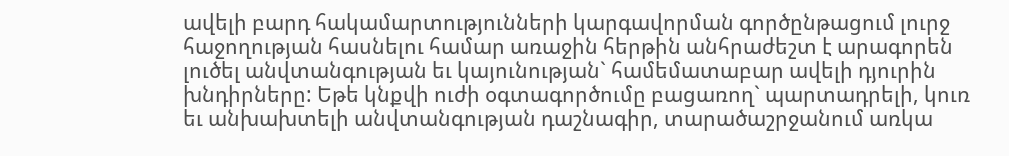ավելի բարդ հակամարտությունների կարգավորման գործընթացում լուրջ հաջողության հասնելու համար առաջին հերթին անհրաժեշտ է արագորեն լուծել անվտանգության եւ կայունության` համեմատաբար ավելի դյուրին խնդիրները: Եթե կնքվի ուժի օգտագործումը բացառող` պարտադրելի, կուռ եւ անխախտելի անվտանգության դաշնագիր, տարածաշրջանում առկա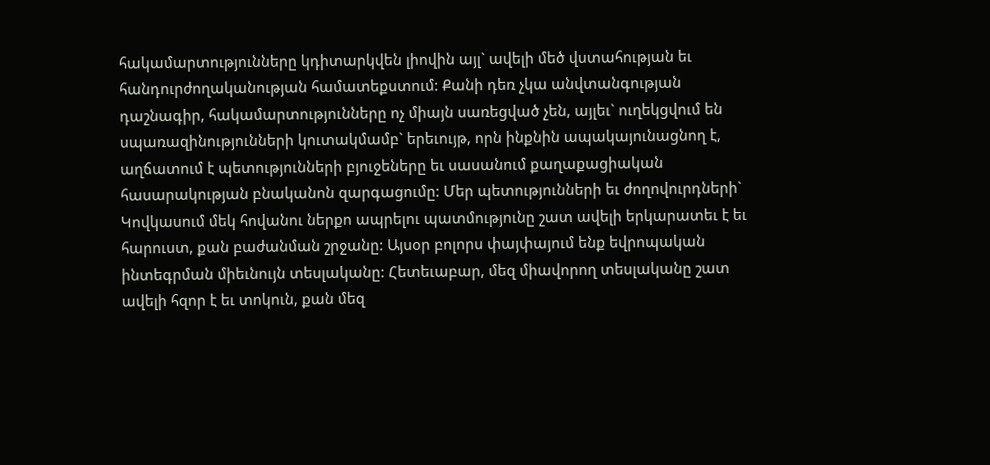հակամարտությունները կդիտարկվեն լիովին այլ` ավելի մեծ վստահության եւ հանդուրժողականության համատեքստում: Քանի դեռ չկա անվտանգության դաշնագիր, հակամարտությունները ոչ միայն սառեցված չեն, այլեւ` ուղեկցվում են սպառազինությունների կուտակմամբ` երեւույթ, որն ինքնին ապակայունացնող է, աղճատում է պետությունների բյուջեները եւ սասանում քաղաքացիական հասարակության բնականոն զարգացումը: Մեր պետությունների եւ ժողովուրդների` Կովկասում մեկ հովանու ներքո ապրելու պատմությունը շատ ավելի երկարատեւ է եւ հարուստ, քան բաժանման շրջանը: Այսօր բոլորս փայփայում ենք եվրոպական ինտեգրման միեւնույն տեսլականը: Հետեւաբար, մեզ միավորող տեսլականը շատ ավելի հզոր է եւ տոկուն, քան մեզ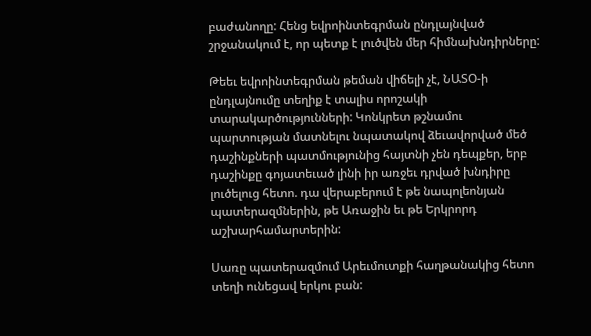բաժանողը: Հենց եվրոինտեգրման ընդլայնված շրջանակում է, որ պետք է լուծվեն մեր հիմնախնդիրները:

Թեեւ եվրոինտեգրման թեման վիճելի չէ, ՆԱՏՕ-ի ընդլայնումը տեղիք է տալիս որոշակի տարակարծությունների: Կոնկրետ թշնամու պարտության մատնելու նպատակով ձեւավորված մեծ դաշինքների պատմությունից հայտնի չեն դեպքեր, երբ դաշինքը գոյատեւած լինի իր առջեւ դրված խնդիրը լուծելուց հետո. դա վերաբերում է թե նապոլեոնյան պատերազմներին, թե Առաջին եւ թե Երկրորդ աշխարհամարտերին:

Սառը պատերազմում Արեւմուտքի հաղթանակից հետո տեղի ունեցավ երկու բան: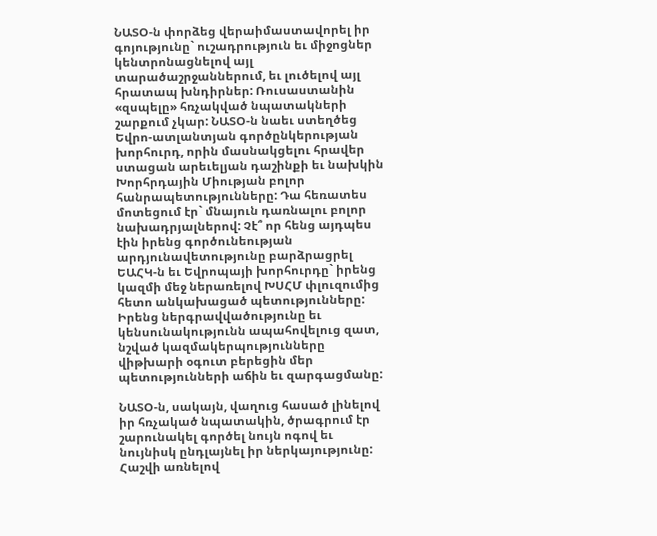ՆԱՏՕ-ն փորձեց վերաիմաստավորել իր գոյությունը` ուշադրություն եւ միջոցներ կենտրոնացնելով այլ տարածաշրջաններում, եւ լուծելով այլ հրատապ խնդիրներ: Ռուսաստանին «զսպելը» հռչակված նպատակների շարքում չկար: ՆԱՏՕ-ն նաեւ ստեղծեց Եվրո-ատլանտյան գործընկերության խորհուրդ, որին մասնակցելու հրավեր ստացան արեւելյան դաշինքի եւ նախկին Խորհրդային Միության բոլոր հանրապետությունները: Դա հեռատես մոտեցում էր` մնայուն դառնալու բոլոր նախադրյալներով: Չէ՞ որ հենց այդպես էին իրենց գործունեության արդյունավետությունը բարձրացրել ԵԱՀԿ-ն եւ Եվրոպայի խորհուրդը` իրենց կազմի մեջ ներառելով ԽՍՀՄ փլուզումից հետո անկախացած պետությունները: Իրենց ներգրավվածությունը եւ կենսունակությունն ապահովելուց զատ, նշված կազմակերպությունները վիթխարի օգուտ բերեցին մեր պետությունների աճին եւ զարգացմանը:

ՆԱՏՕ-ն, սակայն, վաղուց հասած լինելով իր հռչակած նպատակին, ծրագրում էր շարունակել գործել նույն ոգով եւ նույնիսկ ընդլայնել իր ներկայությունը: Հաշվի առնելով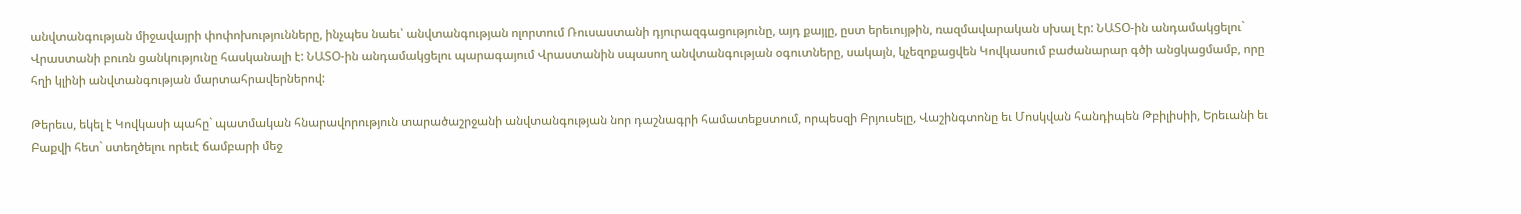անվտանգության միջավայրի փոփոխությունները, ինչպես նաեւ՝ անվտանգության ոլորտում Ռուսաստանի դյուրազգացությունը, այդ քայլը, ըստ երեւույթին, ռազմավարական սխալ էր: ՆԱՏՕ-ին անդամակցելու` Վրաստանի բուռն ցանկությունը հասկանալի է: ՆԱՏՕ-ին անդամակցելու պարագայում Վրաստանին սպասող անվտանգության օգուտները, սակայն, կչեզոքացվեն Կովկասում բաժանարար գծի անցկացմամբ, որը հղի կլինի անվտանգության մարտահրավերներով:

Թերեւս, եկել է Կովկասի պահը` պատմական հնարավորություն տարածաշրջանի անվտանգության նոր դաշնագրի համատեքստում, որպեսզի Բրյուսելը, Վաշինգտոնը եւ Մոսկվան հանդիպեն Թբիլիսիի, Երեւանի եւ Բաքվի հետ` ստեղծելու որեւէ ճամբարի մեջ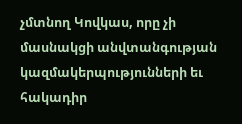չմտնող Կովկաս, որը չի մասնակցի անվտանգության կազմակերպությունների եւ հակադիր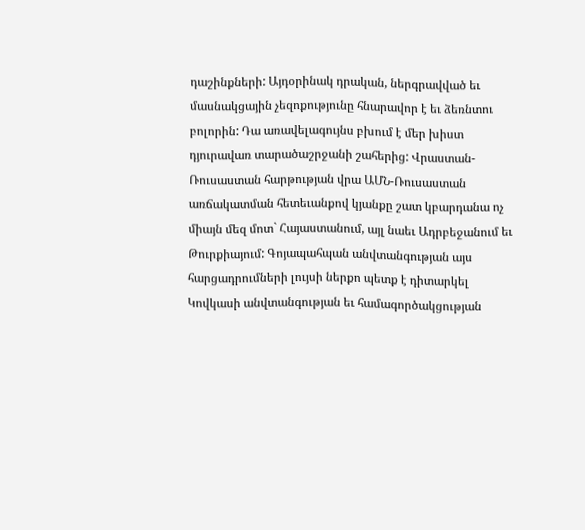դաշինքների: Այդօրինակ դրական, ներգրավված եւ մասնակցային չեզոքությունը հնարավոր է եւ ձեռնտու բոլորին: Դա առավելագույնս բխում է մեր խիստ դյուրավառ տարածաշրջանի շահերից: Վրաստան-Ռուսաստան հարթության վրա ԱՄՆ-Ռուսաստան առճակատման հետեւանքով կյանքը շատ կբարդանա ոչ միայն մեզ մոտ` Հայաստանում, այլ նաեւ Ադրբեջանում եւ Թուրքիայում: Գոյապահպան անվտանգության այս հարցադրումների լույսի ներքո պետք է դիտարկել Կովկասի անվտանգության եւ համագործակցության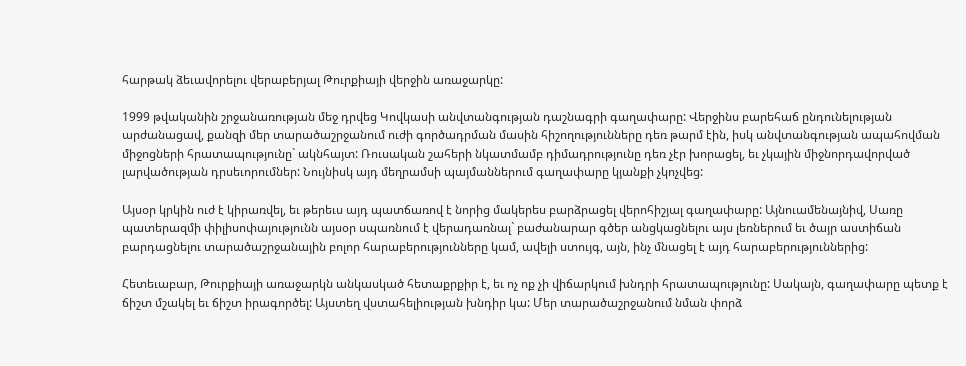հարթակ ձեւավորելու վերաբերյալ Թուրքիայի վերջին առաջարկը:

1999 թվականին շրջանառության մեջ դրվեց Կովկասի անվտանգության դաշնագրի գաղափարը: Վերջինս բարեհաճ ընդունելության արժանացավ, քանզի մեր տարածաշրջանում ուժի գործադրման մասին հիշողությունները դեռ թարմ էին, իսկ անվտանգության ապահովման միջոցների հրատապությունը` ակնհայտ: Ռուսական շահերի նկատմամբ դիմադրությունը դեռ չէր խորացել, եւ չկային միջնորդավորված լարվածության դրսեւորումներ: Նույնիսկ այդ մեղրամսի պայմաններում գաղափարը կյանքի չկոչվեց:

Այսօր կրկին ուժ է կիրառվել, եւ թերեւս այդ պատճառով է նորից մակերես բարձրացել վերոհիշյալ գաղափարը: Այնուամենայնիվ, Սառը պատերազմի փիլիսոփայությունն այսօր սպառնում է վերադառնալ` բաժանարար գծեր անցկացնելու այս լեռներում եւ ծայր աստիճան բարդացնելու տարածաշրջանային բոլոր հարաբերությունները կամ, ավելի ստույգ, այն, ինչ մնացել է այդ հարաբերություններից:

Հետեւաբար, Թուրքիայի առաջարկն անկասկած հետաքրքիր է, եւ ոչ ոք չի վիճարկում խնդրի հրատապությունը: Սակայն, գաղափարը պետք է ճիշտ մշակել եւ ճիշտ իրագործել: Այստեղ վստահելիության խնդիր կա: Մեր տարածաշրջանում նման փորձ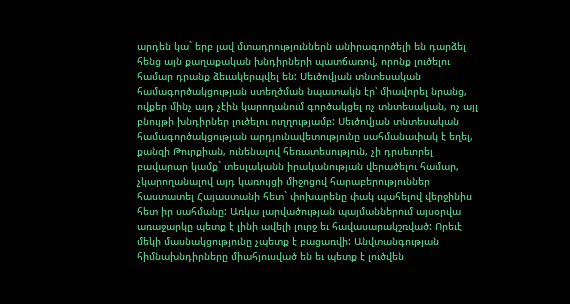արդեն կա` երբ լավ մտադրություններն անիրագործելի են դարձել հենց այն քաղաքական խնդիրների պատճառով, որոնք լուծելու համար դրանք ձեւակերպվել են: Սեւծովյան տնտեսական համագործակցության ստեղծման նպատակն էր՝ միավորել նրանց, ովքեր մինչ այդ չէին կարողանում գործակցել ոչ տնտեսական, ոչ այլ բնույթի խնդիրներ լուծելու ուղղությամբ: Սեւծովյան տնտեսական համագործակցության արդյունավետությունը սահմանափակ է եղել, քանզի Թուրքիան, ունենալով հեռատեսություն, չի դրսեւորել բավարար կամք` տեսլականն իրականության վերածելու համար, չկարողանալով այդ կառույցի միջոցով հարաբերություններ հաստատել Հայաստանի հետ` փոխարենը փակ պահելով վերջինիս հետ իր սահմանը: Առկա լարվածության պայմաններում այսօրվա առաջարկը պետք է լինի ավելի լուրջ եւ հավասարակշռված: Որեւէ մեկի մասնակցությունը չպետք է բացառվի: Անվտանգության հիմնախնդիրները միահյուսված են եւ պետք է լուծվեն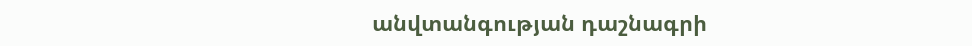անվտանգության դաշնագրի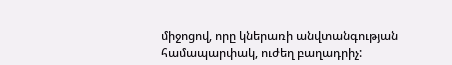միջոցով, որը կներառի անվտանգության համապարփակ, ուժեղ բաղադրիչ: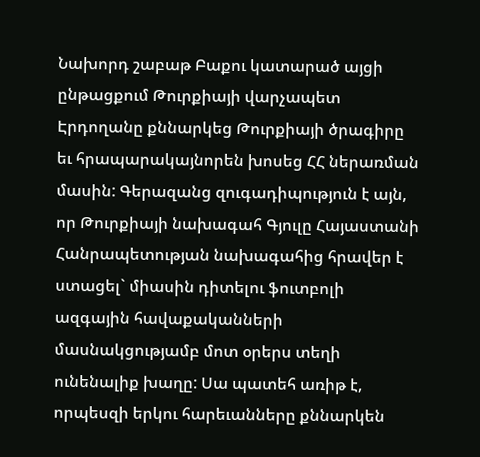Նախորդ շաբաթ Բաքու կատարած այցի ընթացքում Թուրքիայի վարչապետ Էրդողանը քննարկեց Թուրքիայի ծրագիրը եւ հրապարակայնորեն խոսեց ՀՀ ներառման մասին: Գերազանց զուգադիպություն է այն, որ Թուրքիայի նախագահ Գյուլը Հայաստանի Հանրապետության նախագահից հրավեր է ստացել` միասին դիտելու ֆուտբոլի ազգային հավաքականների մասնակցությամբ մոտ օրերս տեղի ունենալիք խաղը: Սա պատեհ առիթ է, որպեսզի երկու հարեւանները քննարկեն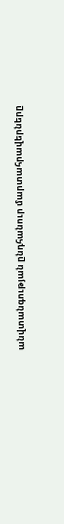անվտանգության ընդհանուր մարտահրավերները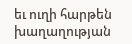եւ ուղի հարթեն խաղաղության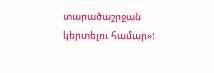տարածաշրջան կերտելու համար»: